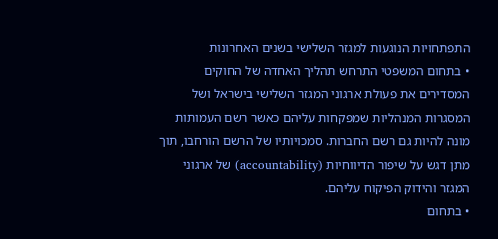התפתחויות הנוגעות למגזר השלישי בשנים האחרונות
• בתחום המשפטי התרחש תהליך האחדה של החוקים המסדירים את פעולת ארגוני המגזר השלישי בישראל ושל המסגרות המנהליות שמפקחות עליהם כאשר רשם העמותות מונה להיות גם רשם החברות. סמכויותיו של הרשם הורחבו, תוך מתן דגש על שיפור הדיווחיות (accountability) של ארגוני המגזר והידוק הפיקוח עליהם.
• בתחום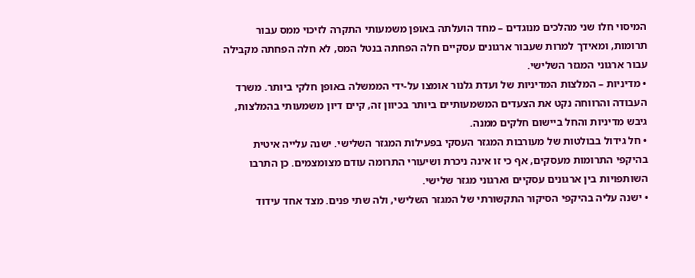המיסוי חלו שני מהלכים מנוגדים – מחד הועלתה באופן משמעותי התקרה לזיכוי ממס עבור תרומות, ומאידך למרות שעבור ארגונים עסקיים חלה הפחתה בנטל המס, לא חלה הפחתה מקבילה עבור ארגוני המגזר השלישי.
• מדיניות – המלצות המדיניות של ועדת גלנור אומצו על-ידי הממשלה באופן חלקי ביותר. משרד העבודה והרווחה נקט את הצעדים המשמעותיים ביותר בכיוון זה, קיים דיון משמעותי בהמלצות, גיבש מדיניות והחל ביישום חלקים ממנה.
• חל גידול בבולטות של מעורבות המגזר העסקי בפעילות המגזר השלישי. ישנה עלייה איטית בהיקפי התרומות מעסקים, אף כי זו אינה ניכרת ושיעורי התרומה עודם מצומצמים. כן התרבו השותפויות בין ארגונים עסקיים וארגוני מגזר שלישי.
• ישנה עליה בהיקפי הסיקור התקשורתי של המגזר השלישי, ולה שתי פנים. מצד אחד עידוד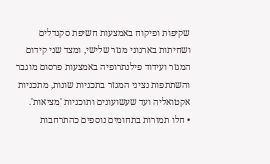שקיפות ופיקוח באמצעות חשיפת סקנדלים ושחיתות בארגוני מגזר שלישי, ומצד שני קידום המגזר ועידוד פילנתרופיה באמצעות פרסום מוגבר והשתתפות נציגי המגזר בתכניות שונות, מתכניות אקטואליה ועד שעשועונים ותוכניות 'מציאות'.
• חלו תמורות בתחומים נוספים כהתרחבות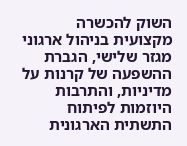השוק להכשרה מקצועית בניהול ארגוני מגזר שלישי, הגברת ההשפעה של קרנות על מדיניות, והתרבות היוזמות לפיתוח התשתית הארגונית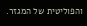והפוליטית של המגזר.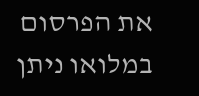את הפרסום במלואו ניתן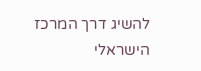להשיג דרך המרכז הישראלי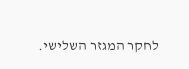לחקר המגזר השלישי.